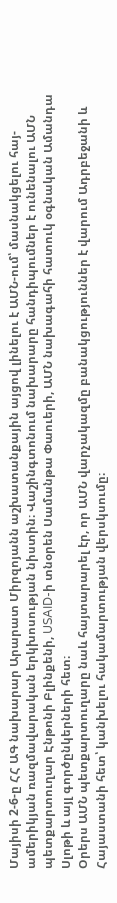Մայիսի 2-6-ը ՀՀ ԱԳ նախարար Արարատ Միրզոյանն աշխատանքային այցով լինելու է ԱՄՆ-ում՝ մասնակցելու հայ-ամերիկյան ռազմավարական երկխոսության նիստին։ Վաշինգտոնում նախարարը հանդիպումներ է ունենալու ԱՄՆ պետքարտուղար Էնթոնի Բլինքենի, USAID-ի տնօրեն Սամանթա Փաուերի, ԱՄՆ նախագահի հատուկ օգնական Ամանդա Սլոթի և այլ գործընկերների հետ։
Օրերս ԱՄՆ պետքարտուղարը նաև հայտարարել էր, որ ԱՄՆ վարչակազմը բանակցություններ է վարում Ադրբեջանի և Հայաստանի հետ՝ կանխելու հակամարտության վերսկսումը։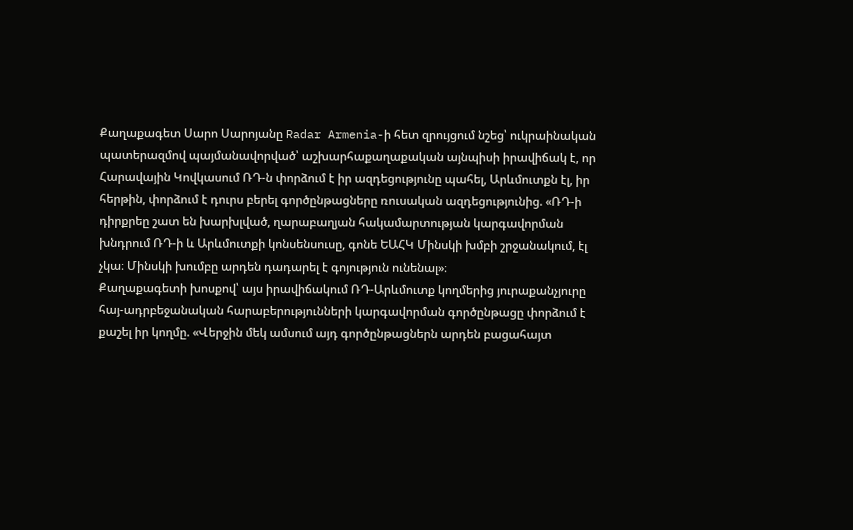Քաղաքագետ Սարո Սարոյանը Radar Armenia-ի հետ զրույցում նշեց՝ ուկրաինական պատերազմով պայմանավորված՝ աշխարհաքաղաքական այնպիսի իրավիճակ է, որ Հարավային Կովկասում ՌԴ-ն փորձում է իր ազդեցությունը պահել, Արևմուտքն էլ, իր հերթին, փորձում է դուրս բերել գործընթացները ռուսական ազդեցությունից. «ՌԴ-ի դիրքրեը շատ են խարխլված, ղարաբաղյան հակամարտության կարգավորման խնդրում ՌԴ-ի և Արևմուտքի կոնսենսուսը, գոնե ԵԱՀԿ Մինսկի խմբի շրջանակում, էլ չկա։ Մինսկի խումբը արդեն դադարել է գոյություն ունենալ»։
Քաղաքագետի խոսքով՝ այս իրավիճակում ՌԴ-Արևմուտք կողմերից յուրաքանչյուրը հայ-ադրբեջանական հարաբերությունների կարգավորման գործընթացը փորձում է քաշել իր կողմը. «Վերջին մեկ ամսում այդ գործընթացներն արդեն բացահայտ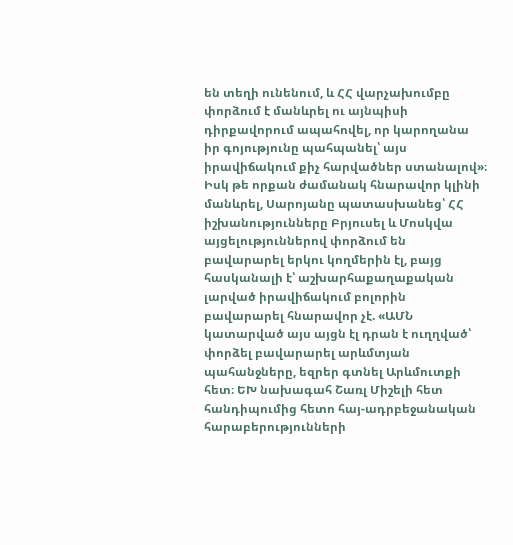են տեղի ունենում, և ՀՀ վարչախումբը փորձում է մանևրել ու այնպիսի դիրքավորում ապահովել, որ կարողանա իր գոյությունը պահպանել՝ այս իրավիճակում քիչ հարվածներ ստանալով»։
Իսկ թե որքան ժամանակ հնարավոր կլինի մանևրել, Սարոյանը պատասխանեց՝ ՀՀ իշխանությունները Բրյուսել և Մոսկվա այցելություններով փորձում են բավարարել երկու կողմերին էլ, բայց հասկանալի է՝ աշխարհաքաղաքական լարված իրավիճակում բոլորին բավարարել հնարավոր չէ. «ԱՄՆ կատարված այս այցն էլ դրան է ուղղված՝ փորձել բավարարել արևմտյան պահանջները, եզրեր գտնել Արևմուտքի հետ։ ԵԽ նախագահ Շառլ Միշելի հետ հանդիպումից հետո հայ-ադրբեջանական հարաբերությունների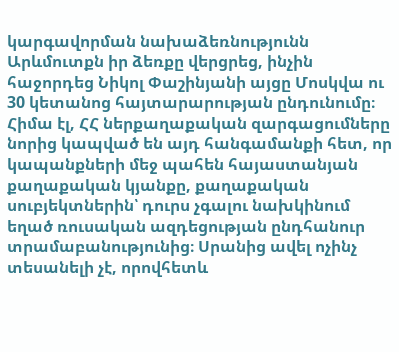կարգավորման նախաձեռնությունն Արևմուտքն իր ձեռքը վերցրեց, ինչին հաջորդեց Նիկոլ Փաշինյանի այցը Մոսկվա ու 30 կետանոց հայտարարության ընդունումը։ Հիմա էլ, ՀՀ ներքաղաքական զարգացումները նորից կապված են այդ հանգամանքի հետ, որ կապանքների մեջ պահեն հայաստանյան քաղաքական կյանքը, քաղաքական սուբյեկտներին՝ դուրս չգալու նախկինում եղած ռուսական ազդեցության ընդհանուր տրամաբանությունից։ Սրանից ավել ոչինչ տեսանելի չէ, որովհետև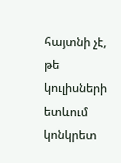հայտնի չէ, թե կուլիսների ետևում կոնկրետ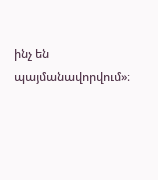ինչ են պայմանավորվում»։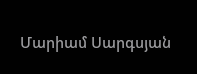Մարիամ Սարգսյան